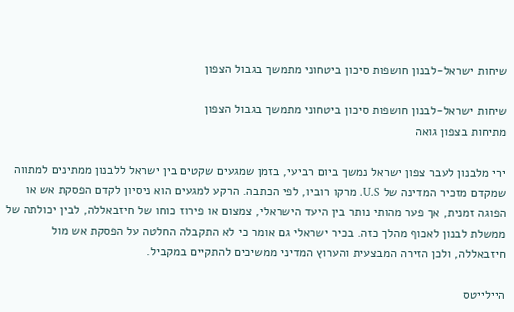שיחות ישראל-לבנון חושפות סיכון ביטחוני מתמשך בגבול הצפון

שיחות ישראל-לבנון חושפות סיכון ביטחוני מתמשך בגבול הצפון
מתיחות בצפון גואה

ירי מלבנון לעבר צפון ישראל נמשך ביום רביעי, בזמן שמגעים שקטים בין ישראל ללבנון ממתינים למתווה שמקדם מזכיר המדינה של U.S. מרקו רוביו, לפי הכתבה. הרקע למגעים הוא ניסיון לקדם הפסקת אש או הפוגה זמנית, אך פער מהותי נותר בין היעד הישראלי, צמצום או פירוז כוחו של חיזבאללה, לבין יכולתה של ממשלת לבנון לאכוף מהלך כזה. בכיר ישראלי גם אומר כי לא התקבלה החלטה על הפסקת אש מול חיזבאללה, ולכן הזירה המבצעית והערוץ המדיני ממשיכים להתקיים במקביל.

היילייטס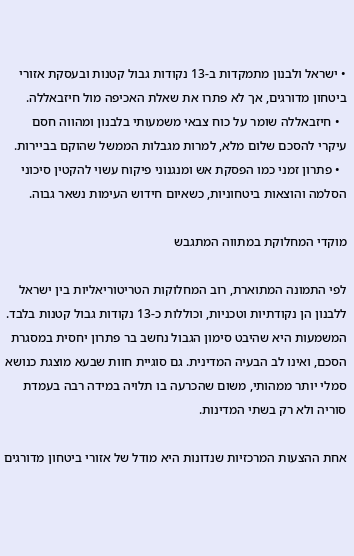• ישראל ולבנון מתמקדות ב-13 נקודות גבול קטנות ובעסקת אזורי ביטחון מדורגים, אך לא פתרו את שאלת האכיפה מול חיזבאללה.
  • חיזבאללה שומר על כוח צבאי משמעותי בלבנון ומהווה חסם עיקרי להסכם שלום מלא, למרות מגבלות הממשל שהוקם בביירות.
  • פתרון זמני כמו הפסקת אש ומנגנוני פיקוח עשוי להקטין סיכוני הסלמה והוצאות ביטחוניות, כשאיום חידוש העימות נשאר גבוה.

מוקדי המחלוקת במתווה המתגבש

לפי התמונה המתוארת, רוב המחלוקות הטריטוריאליות בין ישראל ללבנון הן נקודתיות וטכניות, וכוללות כ-13 נקודות גבול קטנות בלבד. המשמעות היא שהיבט סימון הגבול נחשב בר פתרון יחסית במסגרת הסכם, ואינו לב הבעיה המדינית. גם סוגיית חוות שבעא מוצגת כנושא סמלי יותר ממהותי, משום שהכרעה בו תלויה במידה רבה בעמדת סוריה ולא רק בשתי המדינות.

אחת ההצעות המרכזיות שנדונות היא מודל של אזורי ביטחון מדורגים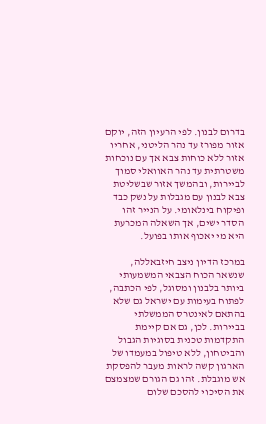בדרום לבנון. לפי הרעיון הזה, יוקם אזור מפורז עד נהר הליטני, אחריו אזור ללא כוחות צבא אך עם נוכחות משטרתית עד נהר האוואלי סמוך לביירות, ובהמשך אזור שבשליטת צבא לבנון עם מגבלות על נשק כבד ופיקוח בינלאומי. על הנייר זהו הסדר ישים, אך השאלה המכרעת היא מי יאכוף אותו בפועל.

במרכז הדיון ניצב חיזבאללה, שנשאר הכוח הצבאי המשמעותי ביותר בלבנון ומסוגל, לפי הכתבה, לפתוח בעימות עם ישראל גם שלא בהתאם לאינטרס הממשלתי בביירות. לכן, גם אם קיימת התקדמות טכנית בסוגיות הגבול והביטחון, ללא טיפול במעמדו של הארגון קשה לראות מעבר להפסקת אש מוגבלת. זהו גם הגורם שמצמצם את הסיכוי להסכם שלום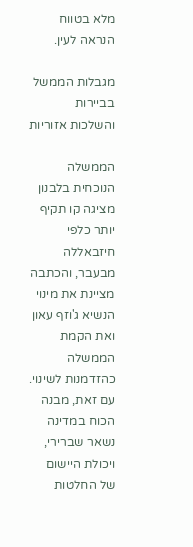מלא בטווח הנראה לעין.

מגבלות הממשל בביירות והשלכות אזוריות

הממשלה הנוכחית בלבנון מציגה קו תקיף יותר כלפי חיזבאללה מבעבר, והכתבה מציינת את מינוי הנשיא ג'וזף עאון ואת הקמת הממשלה כהזדמנות לשינוי. עם זאת, מבנה הכוח במדינה נשאר שברירי, ויכולת היישום של החלטות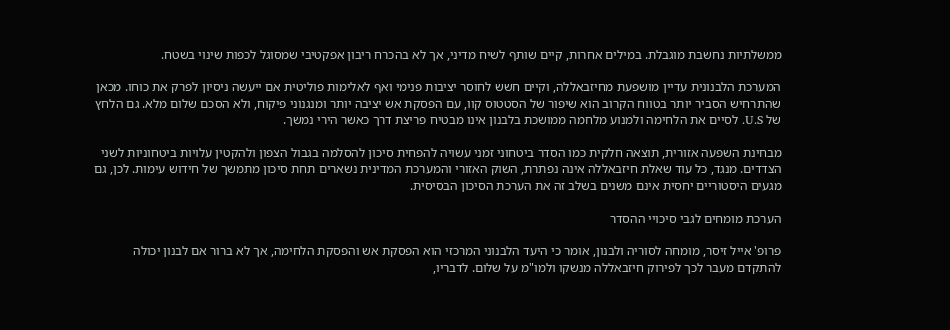ממשלתיות נחשבת מוגבלת. במילים אחרות, קיים שותף לשיח מדיני, אך לא בהכרח ריבון אפקטיבי שמסוגל לכפות שינוי בשטח.

המערכת הלבנונית עדיין מושפעת מחיזבאללה, וקיים חשש לחוסר יציבות פנימי ואף לאלימות פוליטית אם ייעשה ניסיון לפרק את כוחו. מכאן שהתרחיש הסביר יותר בטווח הקרוב הוא שיפור של הסטטוס קוו, עם הפסקת אש יציבה יותר ומנגנוני פיקוח, ולא הסכם שלום מלא. גם הלחץ של U.S. לסיים את הלחימה ולמנוע מלחמה ממושכת בלבנון אינו מבטיח פריצת דרך כאשר הירי נמשך.

מבחינת השפעה אזורית, תוצאה חלקית כמו הסדר ביטחוני זמני עשויה להפחית סיכון להסלמה בגבול הצפון ולהקטין עלויות ביטחוניות לשני הצדדים. מנגד, כל עוד שאלת חיזבאללה אינה נפתרת, השוק האזורי והמערכת המדינית נשארים תחת סיכון מתמשך של חידוש עימות. לכן, גם מגעים היסטוריים יחסית אינם משנים בשלב זה את הערכת הסיכון הבסיסית.

הערכת מומחים לגבי סיכויי ההסדר

פרופ' אייל זיסר, מומחה לסוריה ולבנון, אומר כי היעד הלבנוני המרכזי הוא הפסקת אש והפסקת הלחימה, אך לא ברור אם לבנון יכולה להתקדם מעבר לכך לפירוק חיזבאללה מנשקו ולמו"מ על שלום. לדבריו,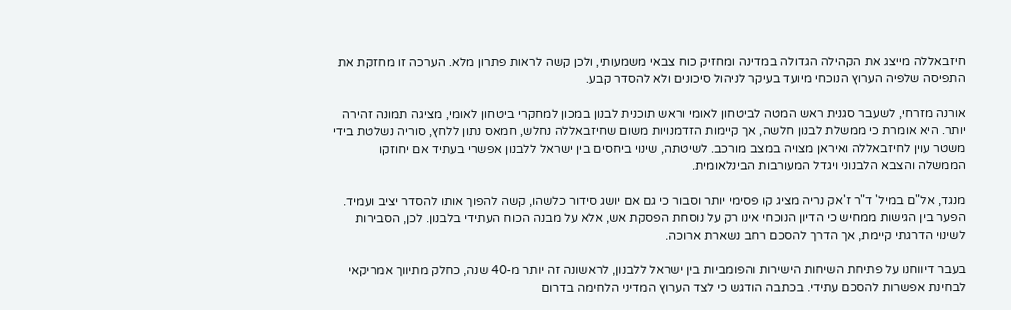חיזבאללה מייצג את הקהילה הגדולה במדינה ומחזיק כוח צבאי משמעותי, ולכן קשה לראות פתרון מלא. הערכה זו מחזקת את התפיסה שלפיה הערוץ הנוכחי מיועד בעיקר לניהול סיכונים ולא להסדר קבע.

אורנה מזרחי, לשעבר סגנית ראש המטה לביטחון לאומי וראש תוכנית לבנון במכון למחקרי ביטחון לאומי, מציגה תמונה זהירה יותר. היא אומרת כי ממשלת לבנון חלשה, אך קיימות הזדמנויות משום שחיזבאללה נחלש, חמאס נתון ללחץ, סוריה נשלטת בידי משטר עוין לחיזבאללה ואיראן מצויה במצב מורכב. לשיטתה, שינוי ביחסים בין ישראל ללבנון אפשרי בעתיד אם יחוזקו הממשלה והצבא הלבנוני ויגדל המעורבות הבינלאומית.

מנגד, אל"ם במיל' ד"ר ז'אק נריה מציג קו פסימי יותר וסבור כי גם אם יושג סידור כלשהו, קשה להפוך אותו להסדר יציב ועמיד. הפער בין הגישות ממחיש כי הדיון הנוכחי אינו רק על נוסחת הפסקת אש, אלא על מבנה הכוח העתידי בלבנון. לכן, הסבירות לשינוי הדרגתי קיימת, אך הדרך להסכם רחב נשארת ארוכה.

בעבר דיווחנו על פתיחת השיחות הישירות והפומביות בין ישראל ללבנון, לראשונה זה יותר מ-40 שנה, כחלק מתיווך אמריקאי לבחינת אפשרות להסכם עתידי. בכתבה הודגש כי לצד הערוץ המדיני הלחימה בדרום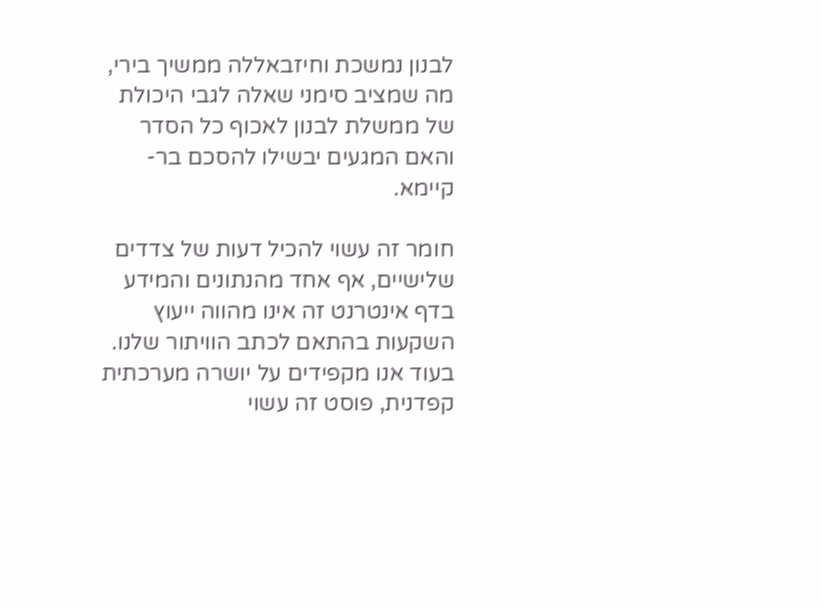לבנון נמשכת וחיזבאללה ממשיך בירי, מה שמציב סימני שאלה לגבי היכולת של ממשלת לבנון לאכוף כל הסדר והאם המגעים יבשילו להסכם בר-קיימא.

חומר זה עשוי להכיל דעות של צדדים שלישיים, אף אחד מהנתונים והמידע בדף אינטרנט זה אינו מהווה ייעוץ השקעות בהתאם לכתב הוויתור שלנו. בעוד אנו מקפידים על יושרה מערכתית קפדנית, פוסט זה עשוי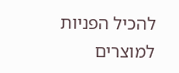להכיל הפניות למוצרים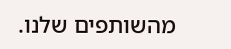מהשותפים שלנו.